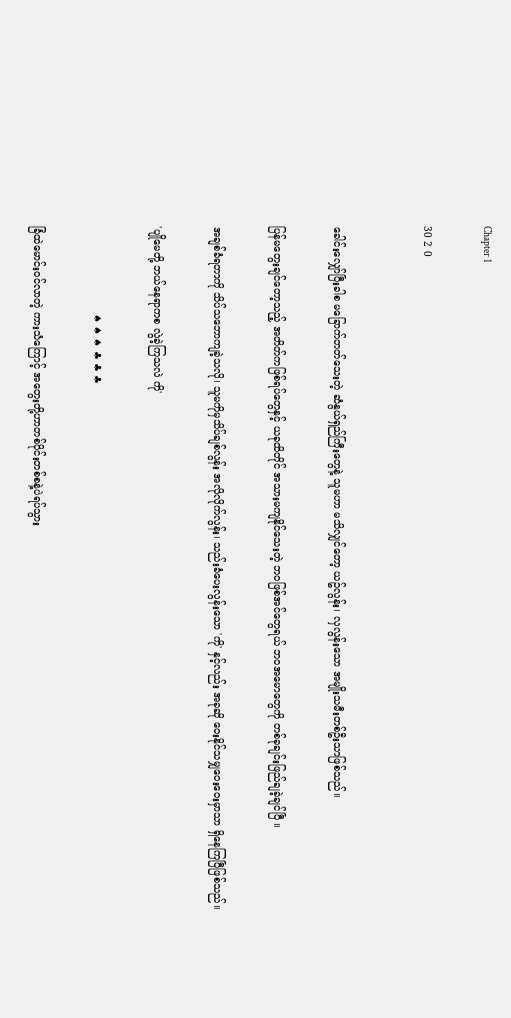Chapter 1

30 2 0


ခေါင်းလျှော်ပြီးခါစ မခြောက်တတ်သေးတဲ့ ဆံနွယ်ရှည်ကြီးတွေနဲ့ သူမဟာ မသိလျှင်တော့ ယဥ်လွန်း၊ လှလွန်းသော အမျိုးသမီးတစ်ဦးသာဖြစ်သည်။

ပြန်မတွေးချင်တော့သည့် အတိတ်ကဖြစ်ရပ်တွေနှင့် ယခုထိတိုင် အသားမကျနိုင်သေးတဲ့ ဘဝဖြစ်အင်တွေရယ် ဘဝအမောတွေကို တစ်ခုချင်းဖြည်ချခဲ့ချင်ပြီ ။

အချစ်ခံရတာကို သိပ်သဘောကျခဲ့သလို၊ သူမကိုမှသိပ်ချစ်လွန်း အလိုလိုက်လွန်း၊ သည်းခံပေးလွန်းသော 'ကို' နှင့်လည်း အခုဆို ဝေးနိုင်သမျှဝေးဝေးမှာသာ ရှိနေကြပြီဖြစ်သည်။

'ပျိုမေတို့ ဘယ်နေရာကစ လွဲခဲ့ကြသလဲ ကို'

                           ♠ ♠ ♠ ♣ ♣ ♣

ခြံထဲမောင်းဝင်လာတဲ့ ကားသံကြောင့် အတွေးတို့ဟာတစ်ပိုင်းတစ်စနဲ့ပဲရပ်သွား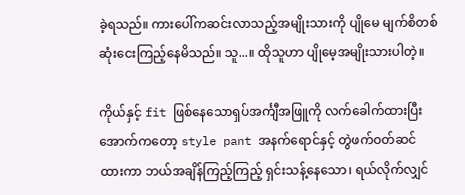ခဲ့ရသည်။ ကားပေါ်ကဆင်းလာသည့်အမျိုးသားကို ပျိုမေ မျက်စိတစ်ဆုံးငေးကြည့်နေမိသည်။ သူ...။ ထိုသူဟာ ပျိုမေ့အမျိုးသားပါတဲ့။

ကိုယ်နှင့် fit ဖြစ်နေသောရှပ်အင်္ကျီအဖြူကို လက်ခေါက်ထားပြီး အောက်ကတော့ style pant အနက်ရောင်နှင့် တွဲဖက်ဝတ်ဆင်ထားကာ ဘယ်အချိန်ကြည့်ကြည့် ရှင်းသန့်နေသော၊ ရယ်လိုက်လျှင်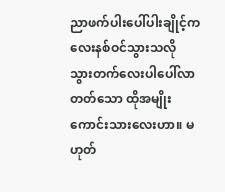ညာဖက်ပါးပေါ်ပါးချိုင့်ကလေးနစ်ဝင်သွားသလို သွားတက်လေးပါပေါ်လာတတ်သော ထိုအမျိုးကောင်းသားလေးဟာ။ မဟုတ်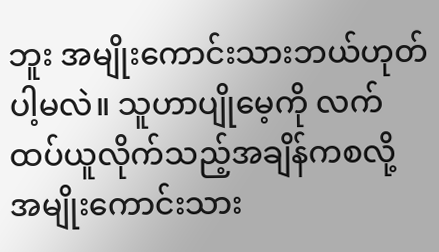ဘူး အမျိုးကောင်းသားဘယ်ဟုတ်ပါ့မလဲ။ သူဟာပျိုမေ့ကို လက်ထပ်ယူလိုက်သည့်အချိန်ကစလို့ အမျိုးကောင်းသား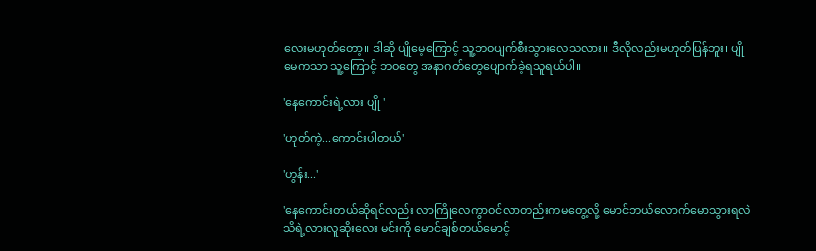လေးမဟုတ်တော့။ ဒါဆို ပျိုမေ့ကြောင့် သူ့ဘဝပျက်စီးသွားလေသလား။ ဒီလိုလည်းမဟုတ်ပြန်ဘူး၊ ပျိုမေကသာ သူ့ကြောင့် ဘဝတွေ အနာဂတ်တွေပျောက်ခဲ့ရသူရယ်ပါ။

'နေကောင်းရဲ့လား ပျို '

'ဟုတ်ကဲ့...ကောင်းပါတယ်'

'ဟွန်း...'

'နေကောင်းတယ်ဆိုရင်လည်း လာကြိုလေကွာဝင်လာတည်းကမတွေ့လို့ မောင်ဘယ်လောက်မောသွားရလဲ သိရဲ့လားလူဆိုးလေး မင်းကို မောင်ချစ်တယ်မောင့်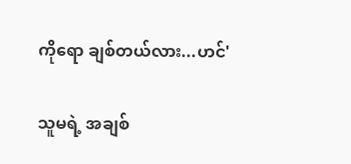ကိုရော ချစ်တယ်လား...ဟင်'

သူမရဲ့ အချစ်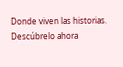Donde viven las historias. Descúbrelo ahora